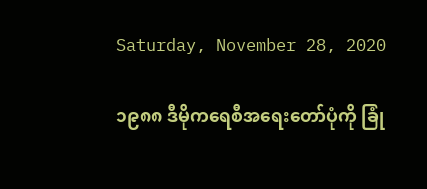Saturday, November 28, 2020

၁၉၈၈ ဒီမိုကရေစီအရေးတော်ပုံကို ခြုံ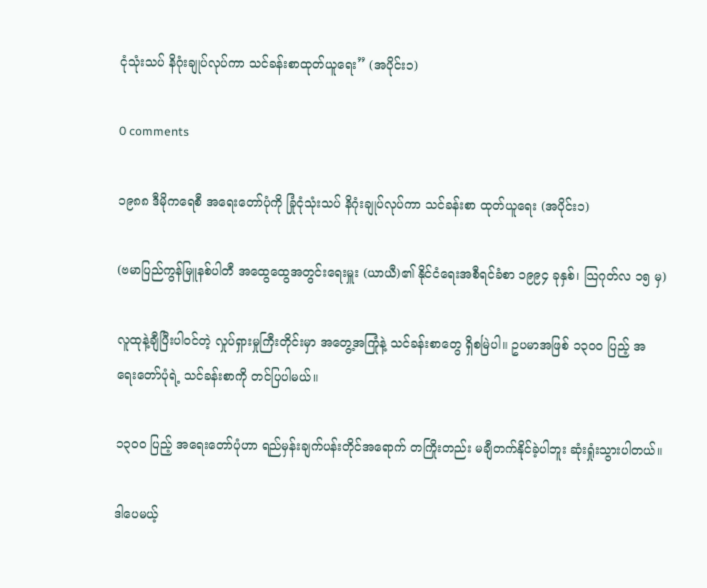ငုံသုံးသပ် နိဂုံးချုပ်လုပ်ကာ သင်ခန်းစာထုတ်ယူရေး” (အပိုင်း၁)

0 comments

၁၉၈၈ ဒီမိုကရေစီ အရေးတော်ပုံကို ခြုံငုံသုံးသပ် နိဂုံးချုပ်လုပ်ကာ သင်ခန်းစာ ထုတ်ယူရေး (အပိုင်း၁)

(ဗမာပြည်ကွန်မြူနစ်ပါတီ အထွေထွေအတွင်းရေးမှူး (ယာယီ)၏ နိုင်ငံရေးအစီရင်ခံစာ ၁၉၉၄ ခုနှစ်၊ သြဂုတ်လ ၁၅ မှ)

လူထုနဲ့ချီပြီးပါဝင်တဲ့ လှုပ်ရှားမှုကြီးတိုင်းမှာ အတွေ့အကြုံနဲ့ သင်ခန်းစာတွေ ရှိစမြဲပါ။ ဥပမာအဖြစ် ၁၃၀၀ ပြည့် အရေးတော်ပုံရဲ့ သင်ခန်းစာကို တင်ပြပါမယ်။

၁၃၀၀ ပြည့် အရေးတော်ပုံဟာ ရည်မှန်းချက်ပန်းတိုင်အရောက် တကြိုးတည်း မချီတက်နိုင်ခဲ့ပါဘူး ဆုံးရှုံးသွားပါတယ်။

ဒါပေမယ့်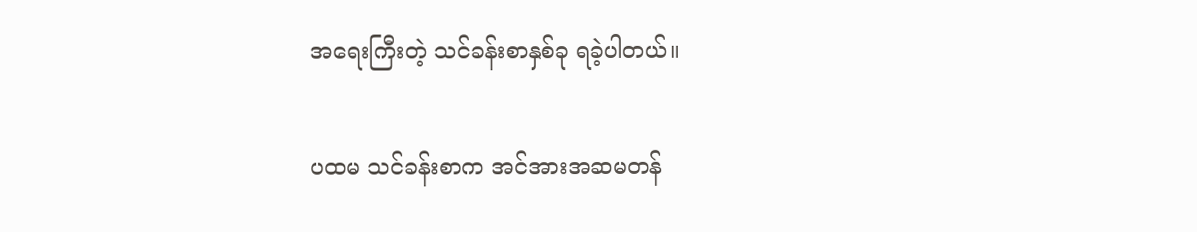အရေးကြီးတဲ့ သင်ခန်းစာနှစ်ခု ရခဲ့ပါတယ်။

ပထမ သင်ခန်းစာက အင်အားအဆမတန်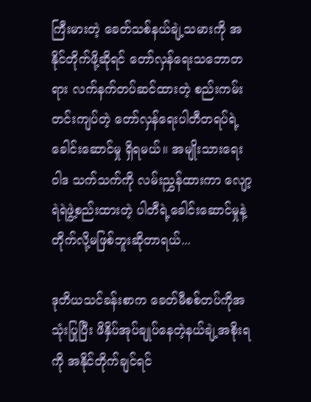ကြီးမားတဲ့ ခေတ်သစ်နယ်ချဲ့သမားကို အနိုင်တိုက်ဖို့ဆိုရင် တော်လှန်ရေးသဘောတရား လက်နက်တပ်ဆင်ထားတဲ့ စည်းကမ်းတင်းကျပ်တဲ့ တော်လှန်ရေးပါတီတရပ်ရဲ့ခေါင်းဆောင်မှု ရှိရမယ်။ အမျိုးသားရေးဝါဒ သက်သက်ကို လမ်းညွှန်ထားကာ လျော့ရဲရဲဖွဲ့စည်းထားတဲ့ ပါတီရဲ့ခေါင်းဆောင်မှုနဲ့ တိုက်လို့မဖြစ်ဘူးဆိုတာရယ်...

ဒုတိယသင်ခန်းစာက ခေတ်မီစစ်တပ်ကိုအသုံးပြုပြီး ဖိနှိပ်အုပ်ချုပ်နေတဲ့နယ်ချဲ့အစိုးရကို အနိုင်တိုက်ချင်ရင်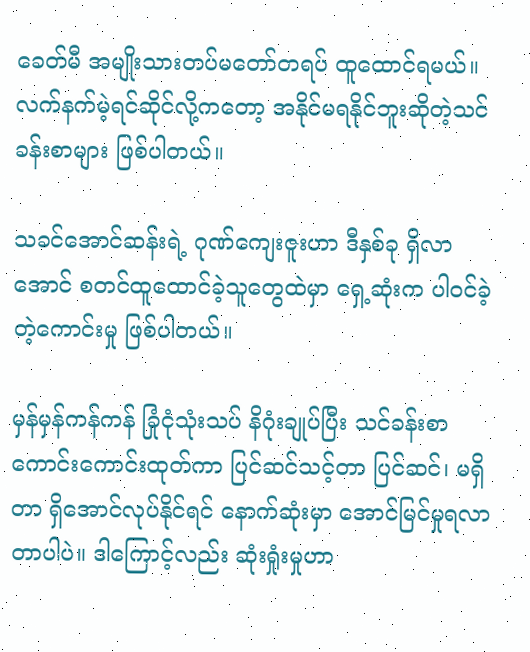ခေတ်မီ အမျိုးသားတပ်မတော်တရပ် ထူထောင်ရမယ်။ လက်နက်မဲ့ရင်ဆိုင်လို့ကတော့ အနိုင်မရနိုင်ဘူးဆိုတဲ့သင်ခန်းစာများ ဖြစ်ပါတယ်။

သခင်အောင်ဆန်းရဲ့ ဂုဏ်ကျေးဇူးဟာ ဒီနှစ်ခု ရှိလာအောင် စတင်ထူထောင်ခဲ့သူတွေထဲမှာ ရှေ့ဆုံးက ပါဝင်ခဲ့တဲ့ကောင်းမှု ဖြစ်ပါတယ်။

မှန်မှန်ကန်ကန် ခြုံငုံသုံးသပ် နိဂုံးချုပ်ပြီး သင်ခန်းစာကောင်းကောင်းထုတ်ကာ ပြင်ဆင်သင့်တာ ပြင်ဆင်၊ မရှိတာ ရှိအောင်လုပ်နိုင်ရင် နောက်ဆုံးမှာ အောင်မြင်မှုရလာတာပါပဲ။ ဒါကြောင့်လည်း ဆုံးရှုံးမှုဟာ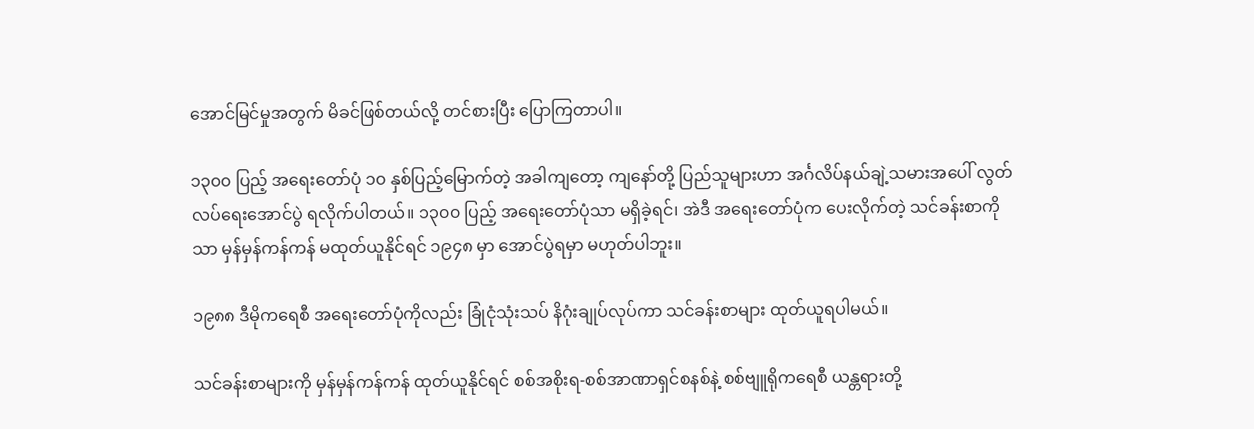အောင်မြင်မှုအတွက် မိခင်ဖြစ်တယ်လို့ တင်စားပြီး ပြောကြတာပါ။

၁၃၀၀ ပြည့် အရေးတော်ပုံ ၁၀ နှစ်ပြည့်မြောက်တဲ့ အခါကျတော့ ကျနော်တို့ ပြည်သူများဟာ အင်္ဂလိပ်နယ်ချဲ့သမားအပေါ် လွတ်လပ်ရေးအောင်ပွဲ ရလိုက်ပါတယ်။ ၁၃၀၀ ပြည့် အရေးတော်ပုံသာ မရှိခဲ့ရင်၊ အဲဒီ အရေးတော်ပုံက ပေးလိုက်တဲ့ သင်ခန်းစာကိုသာ မှန်မှန်ကန်ကန် မထုတ်ယူနိုင်ရင် ၁၉၄၈ မှာ အောင်ပွဲရမှာ မဟုတ်ပါဘူး။

၁၉၈၈ ဒီမိုကရေစီ အရေးတော်ပုံကိုလည်း ခြုံငုံသုံးသပ် နိဂုံးချုပ်လုပ်ကာ သင်ခန်းစာများ ထုတ်ယူရပါမယ်။

သင်ခန်းစာများကို မှန်မှန်ကန်ကန် ထုတ်ယူနိုင်ရင် စစ်အစိုးရ-စစ်အာဏာရှင်စနစ်နဲ့ စစ်ဗျူရိုကရေစီ ယန္တရားတို့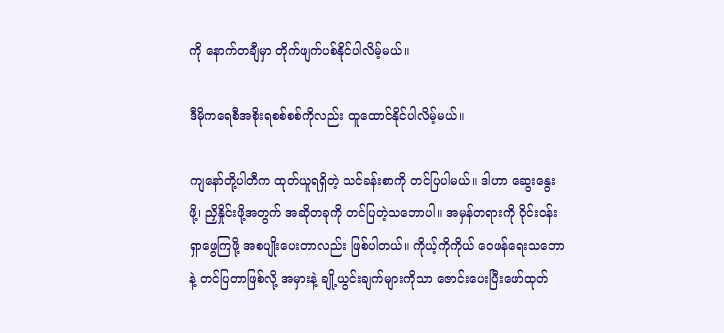ကို နောက်တချီမှာ တိုက်ဖျက်ပစ်နိုင်ပါလိမ့်မယ်။

ဒီမိုကရေစီအစိုးရစစ်စစ်ကိုလည်း ထူထောင်နိုင်ပါလိမ့်မယ်။

ကျနော်တို့ပါတီက ထုတ်ယူရရှိတဲ့ သင်ခန်းစာကို တင်ပြပါမယ်။ ဒါဟာ ဆွေးနွေးဖို့၊ ညှိနှိုင်းဖို့အတွက် အဆိုတခုကို တင်ပြတဲ့သဘောပါ။ အမှန်တရားကို ဝိုင်းဝန်းရှာဖွေကြဖို့ အစပျိုးပေးတာလည်း ဖြစ်ပါတယ်။ ကိုယ့်ကိုကိုယ် ဝေဖန်ရေးသဘောနဲ့ တင်ပြတာဖြစ်လို့ အမှားနဲ့ ချို့ယွင်းချက်များကိုသာ ဇောင်းပေးပြီးဖော်ထုတ်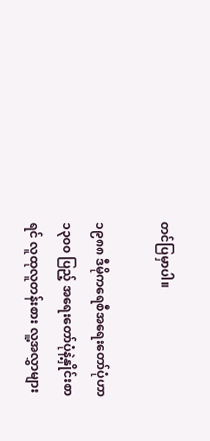တင်ပြမှာပါ။

၁၉၈၈ ဒီမိုကရေစီအရေးတော်ပုံဟာ ၁၃၀၀ ပြည့် အရေးတော်ပုံနဲ့နှိုင်းစာရင် လူထုလူတန်းစား လူ့အလွှာများ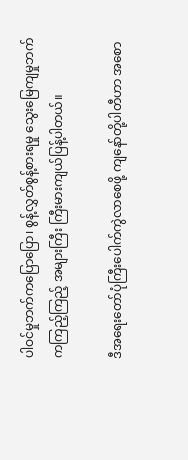ပါဝင်မှုဘက်ကပြောပြော၊ စွန့်လွှတ်စွန့်စားရမှု သွေးမြေကျမှုဘက်ကကြည့်ကြည့် အများကြီး ကြီးမားကျယ်ပြန့်ပါတယ်။

ဒီအရေးတော်ပုံကြီးပေါက်ကွဲလာစေဖို့ ကျနော်တို့ပါတီဟာ အစော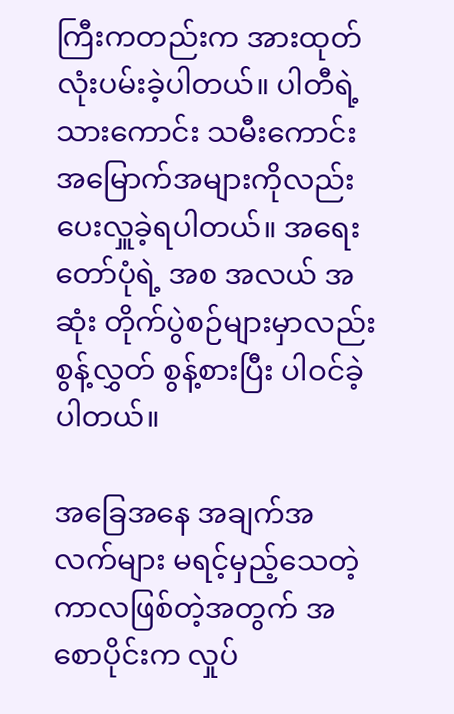ကြီးကတည်းက အားထုတ်လုံးပမ်းခဲ့ပါတယ်။ ပါတီရဲ့ သားကောင်း သမီးကောင်း အမြောက်အများကိုလည်း ပေးလှူခဲ့ရပါတယ်။ အရေးတော်ပုံရဲ့ အစ အလယ် အဆုံး တိုက်ပွဲစဉ်များမှာလည်း စွန့်လွှတ် စွန့်စားပြီး ပါဝင်ခဲ့ပါတယ်။

အခြေအနေ အချက်အလက်များ မရင့်မှည့်သေတဲ့ကာလဖြစ်တဲ့အတွက် အစောပိုင်းက လှုပ်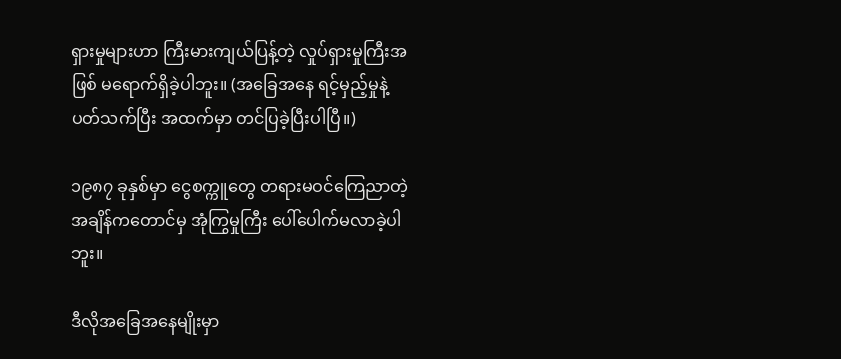ရှားမှုများဟာ ကြီးမားကျယ်ပြန့်တဲ့ လှုပ်ရှားမှုကြီးအဖြစ် မရောက်ရှိခဲ့ပါဘူး။ (အခြေအနေ ရင့်မှည့်မှုနဲ့ပတ်သက်ပြီး အထက်မှာ တင်ပြခဲ့ပြီးပါပြီ။)

၁၉၈၇ ခုနှစ်မှာ ငွေစက္ကူတွေ တရားမဝင်ကြေညာတဲ့အချိန်ကတောင်မှ အုံကြွမှုကြီး ပေါ်ပေါက်မလာခဲ့ပါဘူး။

ဒီလိုအခြေအနေမျိုးမှာ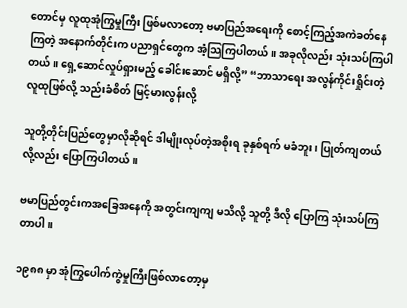တောင်မှ လူထုအုံကြွမှုကြီး ဖြစ်မလာတော့ ဗမာပြည်အရေးကို စောင့်ကြည့်အကဲခတ်နေကြတဲ့ အနောက်တိုင်းက ပညာရှင်တွေက အံ့သြကြပါတယ်။ အခုလိုလည်း သုံးသပ်ကြပါတယ်။ ရှေ့ဆောင်လှုပ်ရှားမည့် ခေါင်းဆောင် မရှိလို့” “ဘာသာရေး အလွန်ကိုင်းရှိုင်းတဲ့လူထုဖြစ်လို့ သည်းခံစိတ် မြင့်မားလွန်းလို့

သူတို့တိုင်းပြည်တွေမှာလိုဆိုရင် ဒါမျိုးလုပ်တဲ့အစိုးရ ခုနှစ်ရက် မခံဘူး၊ ပြုတ်ကျတယ် လို့လည်း ပြောကြပါတယ်။

ဗမာပြည်တွင်းကအခြေအနေကို အတွင်းကျကျ မသိလို့ သူတို့ ဒီလို ပြောကြ သုံးသပ်ကြတာပါ။

၁၉၈၈ မှာ အုံကြွပေါက်ကွဲမှုကြီးဖြစ်လာတော့မှ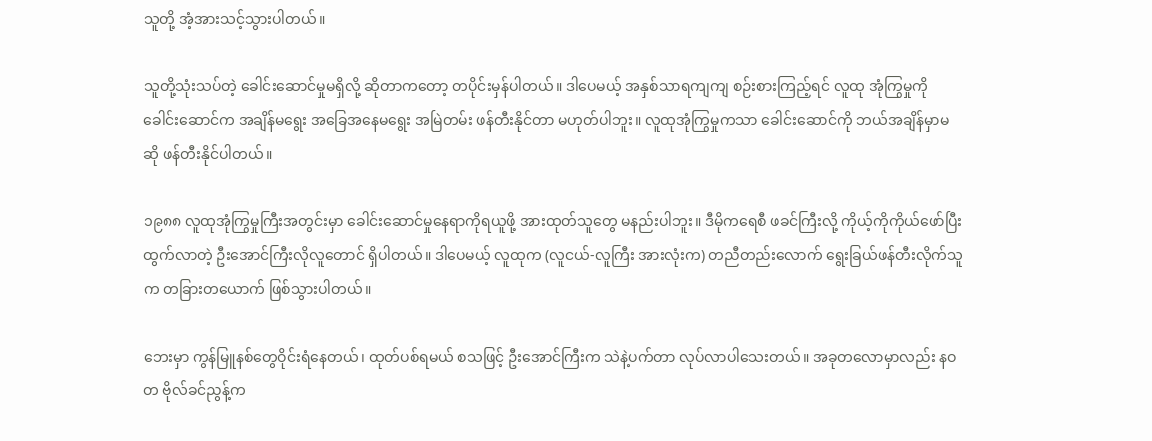သူတို့ အံ့အားသင့်သွားပါတယ်။

သူတို့သုံးသပ်တဲ့ ခေါင်းဆောင်မှုမရှိလို့ ဆိုတာကတော့ တပိုင်းမှန်ပါတယ်။ ဒါပေမယ့် အနှစ်သာရကျကျ စဉ်းစားကြည့်ရင် လူထု အုံကြွမှုကို ခေါင်းဆောင်က အချိန်မရွေး အခြေအနေမရွေး အမြဲတမ်း ဖန်တီးနိုင်တာ မဟုတ်ပါဘူး။ လူထုအုံကြွမှုကသာ ခေါင်းဆောင်ကို ဘယ်အချိန်မှာမဆို ဖန်တီးနိုင်ပါတယ်။

၁၉၈၈ လူထုအုံကြွမှုကြီးအတွင်းမှာ ခေါင်းဆောင်မှုနေရာကိုရယူဖို့ အားထုတ်သူတွေ မနည်းပါဘူး။ ဒီမိုကရေစီ ဖခင်ကြီးလို့ ကိုယ့်ကိုကိုယ်ဖော်ပြီးထွက်လာတဲ့ ဦးအောင်ကြီးလိုလူတောင် ရှိပါတယ်။ ဒါပေမယ့် လူထုက (လူငယ်-လူကြီး အားလုံးက) တညီတည်းလောက် ရွေးခြယ်ဖန်တီးလိုက်သူက တခြားတယောက် ဖြစ်သွားပါတယ်။

ဘေးမှာ ကွန်မြူနစ်တွေဝိုင်းရံနေတယ်၊ ထုတ်ပစ်ရမယ် စသဖြင့် ဦးအောင်ကြီးက သဲနဲ့ပက်တာ လုပ်လာပါသေးတယ်။ အခုတလောမှာလည်း နဝတ ဗိုလ်ခင်ညွန့်က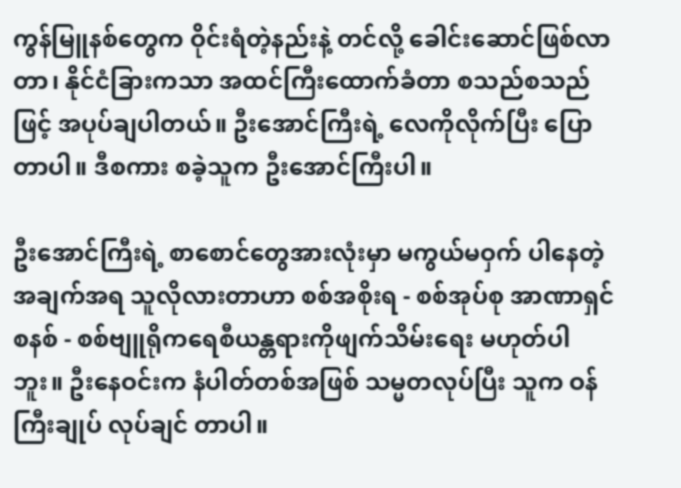ကွန်မြူနစ်တွေက ဝိုင်းရံတဲ့နည်းနဲ့ တင်လို့ ခေါင်းဆောင်ဖြစ်လာတာ၊ နိုင်ငံခြားကသာ အထင်ကြီးထောက်ခံတာ စသည်စသည်ဖြင့် အပုပ်ချပါတယ်။ ဦးအောင်ကြီးရဲ့ လေကိုလိုက်ပြီး ပြောတာပါ။ ဒီစကား စခဲ့သူက ဦးအောင်ကြီးပါ။

ဦးအောင်ကြီးရဲ့ စာစောင်တွေအားလုံးမှာ မကွယ်မဝှက် ပါနေတဲ့အချက်အရ သူလိုလားတာဟာ စစ်အစိုးရ - စစ်အုပ်စု အာဏာရှင်စနစ် - စစ်ဗျူရိုကရေစီယန္တရားကိုဖျက်သိမ်းရေး မဟုတ်ပါဘူး။ ဦးနေဝင်းက နံပါတ်တစ်အဖြစ် သမ္မတလုပ်ပြီး သူက ဝန်ကြီးချုပ် လုပ်ချင် တာပါ။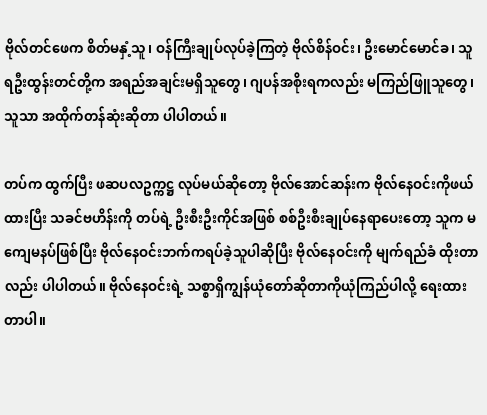ဗိုလ်တင်ဖေက စိတ်မနှံ့သူ၊ ဝန်ကြီးချုပ်လုပ်ခဲ့ကြတဲ့ ဗိုလ်စိန်ဝင်း၊ ဦးမောင်မောင်ခ၊ သူရဦးထွန်းတင်တို့က အရည်အချင်းမရှိသူတွေ၊ ဂျပန်အစိုးရကလည်း မကြည်ဖြူသူတွေ၊ သူသာ အထိုက်တန်ဆုံးဆိုတာ ပါပါတယ်။

တပ်က ထွက်ပြီး ဖဆပလဥက္ကဋ္ဌ လုပ်မယ်ဆိုတော့ ဗိုလ်အောင်ဆန်းက ဗိုလ်နေဝင်းကိုဖယ်ထားပြီး သခင်ဗဟိန်းကို တပ်ရဲ့ ဦးစီးဦးကိုင်အဖြစ် စစ်ဦးစီးချုပ်နေရာပေးတော့ သူက မကျေမနပ်ဖြစ်ပြီး ဗိုလ်နေဝင်းဘက်ကရပ်ခဲ့သူပါဆိုပြီး ဗိုလ်နေဝင်းကို မျက်ရည်ခံ ထိုးတာလည်း ပါပါတယ်။ ဗိုလ်နေဝင်းရဲ့ သစ္စာရှိကျွန်ယုံတော်ဆိုတာကိုယုံကြည်ပါလို့ ရေးထားတာပါ။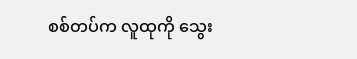စစ်တပ်က လူထုကို သွေး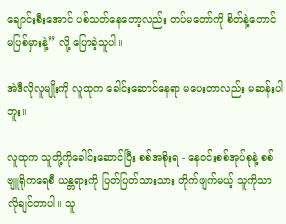ချောင်းစီးအောင် ပစ်သတ်နေတော့လည်း တပ်မတော်ကို စိတ်နဲ့တောင် မပြစ်မှားနဲ့” လို့ ပြောခဲ့သူပါ။

အဲဒီလိုလူမျိုးကို လူထုက ခေါင်းဆောင်နေရာ မပေးတာလည်း မဆန်းပါဘူး။

လူထုက သူတို့ကိုခေါင်းဆောင်ပြီး စစ်အစိုးရ - နေဝင်းစစ်အုပ်စုနဲ့ စစ်ဗျူရိုကရေစီ ယန္တရားကို ပြတ်ပြတ်သားသား တိုက်ဖျက်မယ့် သူကိုသာ လိုချင်တာပါ။ သူ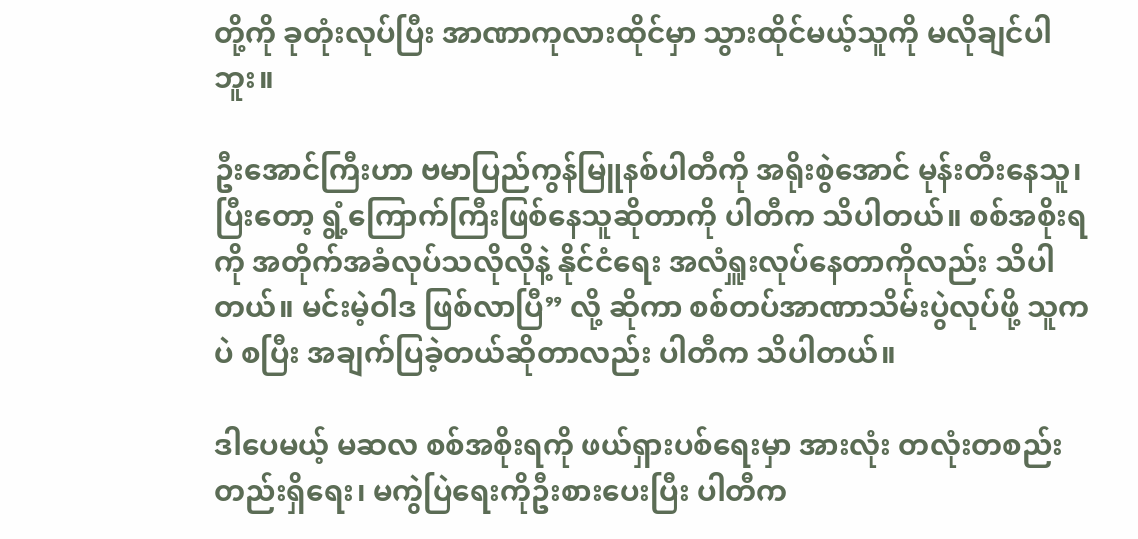တို့ကို ခုတုံးလုပ်ပြီး အာဏာကုလားထိုင်မှာ သွားထိုင်မယ့်သူကို မလိုချင်ပါဘူး။

ဦးအောင်ကြီးဟာ ဗမာပြည်ကွန်မြူနစ်ပါတီကို အရိုးစွဲအောင် မုန်းတီးနေသူ၊ ပြီးတော့ ရွံ့ကြောက်ကြီးဖြစ်နေသူဆိုတာကို ပါတီက သိပါတယ်။ စစ်အစိုးရကို အတိုက်အခံလုပ်သလိုလိုနဲ့ နိုင်ငံရေး အလံရှူးလုပ်နေတာကိုလည်း သိပါတယ်။ မင်းမဲ့ဝါဒ ဖြစ်လာပြီ” လို့ ဆိုကာ စစ်တပ်အာဏာသိမ်းပွဲလုပ်ဖို့ သူကပဲ စပြီး အချက်ပြခဲ့တယ်ဆိုတာလည်း ပါတီက သိပါတယ်။

ဒါပေမယ့် မဆလ စစ်အစိုးရကို ဖယ်ရှားပစ်ရေးမှာ အားလုံး တလုံးတစည်းတည်းရှိရေး၊ မကွဲပြဲရေးကိုဦးစားပေးပြီး ပါတီက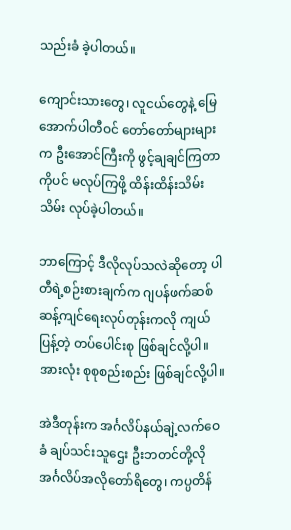သည်းခံ ခဲ့ပါတယ်။

ကျောင်းသားတွေ၊ လူငယ်တွေနဲ့ မြေအောက်ပါတီဝင် တော်တော်များများက ဦးအောင်ကြီးကို ဖွင့်ချချင်ကြတာကိုပင် မလုပ်ကြဖို့ ထိန်းထိန်းသိမ်းသိမ်း လုပ်ခဲ့ပါတယ်။

ဘာကြောင့် ဒီလိုလုပ်သလဲဆိုတော့ ပါတီရဲ့စဉ်းစားချက်က ဂျပန်ဖက်ဆစ်ဆန့်ကျင်ရေးလုပ်တုန်းကလို ကျယ်ပြန့်တဲ့ တပ်ပေါင်းစု ဖြစ်ချင်လို့ပါ။ အားလုံး စုစုစည်းစည်း ဖြစ်ချင်လို့ပါ။

အဲဒီတုန်းက အင်္ဂလိပ်နယ်ချဲ့လက်ဝေခံ ချပ်သင်းသူဌေး ဦးဘတင်တို့လို အင်္ဂလိပ်အလိုတော်ရိတွေ၊ ကပ္ပတိန်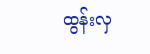ထွန်းလှ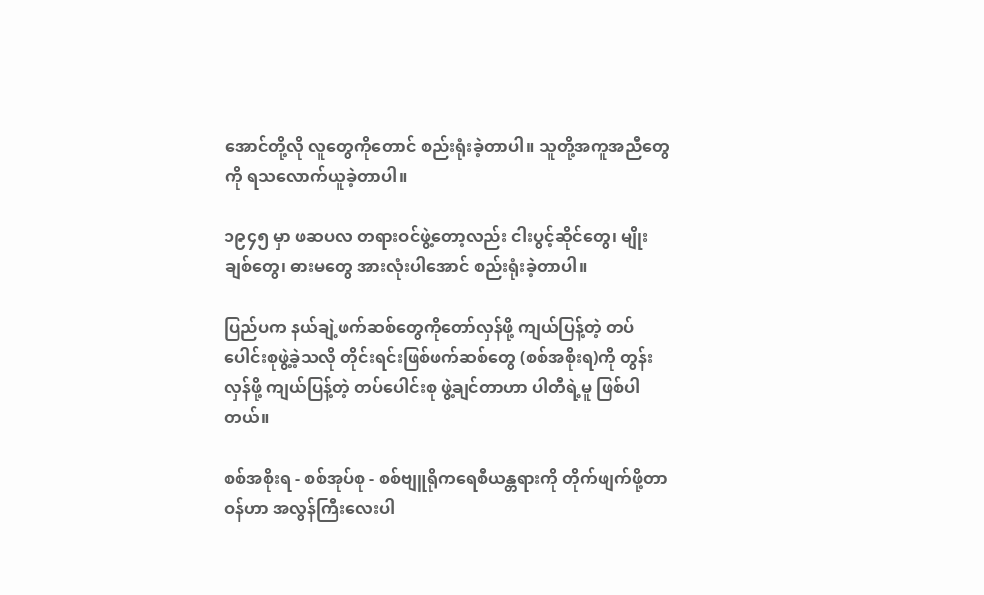အောင်တို့လို လူတွေကိုတောင် စည်းရုံးခဲ့တာပါ။ သူတို့အကူအညီတွေကို ရသလောက်ယူခဲ့တာပါ။

၁၉၄၅ မှာ ဖဆပလ တရားဝင်ဖွဲ့တော့လည်း ငါးပွင့်ဆိုင်တွေ၊ မျိုးချစ်တွေ၊ ဓားမတွေ အားလုံးပါအောင် စည်းရုံးခဲ့တာပါ။

ပြည်ပက နယ်ချဲ့ဖက်ဆစ်တွေကိုတော်လှန်ဖို့ ကျယ်ပြန့်တဲ့ တပ်ပေါင်းစုဖွဲ့ခဲ့သလို တိုင်းရင်းဖြစ်ဖက်ဆစ်တွေ (စစ်အစိုးရ)ကို တွန်းလှန်ဖို့ ကျယ်ပြန့်တဲ့ တပ်ပေါင်းစု ဖွဲ့ချင်တာဟာ ပါတီရဲ့မူ ဖြစ်ပါတယ်။

စစ်အစိုးရ - စစ်အုပ်စု - စစ်ဗျူရိုကရေစီယန္တရားကို တိုက်ဖျက်ဖို့တာဝန်ဟာ အလွန်ကြီးလေးပါ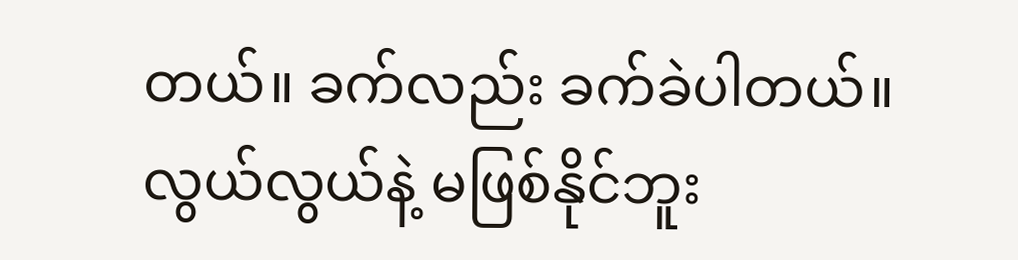တယ်။ ခက်လည်း ခက်ခဲပါတယ်။ လွယ်လွယ်နဲ့ မဖြစ်နိုင်ဘူး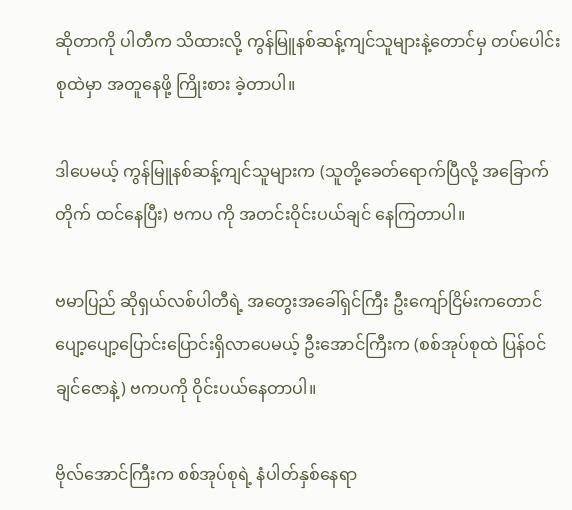ဆိုတာကို ပါတီက သိထားလို့ ကွန်မြူနစ်ဆန့်ကျင်သူများနဲ့တောင်မှ တပ်ပေါင်းစုထဲမှာ အတူနေဖို့ ကြိုးစား ခဲ့တာပါ။

ဒါပေမယ့် ကွန်မြူနစ်ဆန့်ကျင်သူများက (သူတို့ခေတ်ရောက်ပြီလို့ အခြောက်တိုက် ထင်နေပြီး) ဗကပ ကို အတင်းဝိုင်းပယ်ချင် နေကြတာပါ။

ဗမာပြည် ဆိုရှယ်လစ်ပါတီရဲ့ အတွေးအခေါ်ရှင်ကြီး ဦးကျော်ငြိမ်းကတောင် ပျော့ပျော့ပြောင်းပြောင်းရှိလာပေမယ့် ဦးအောင်ကြီးက (စစ်အုပ်စုထဲ ပြန်ဝင်ချင်ဇောနဲ့) ဗကပကို ဝိုင်းပယ်နေတာပါ။

ဗိုလ်အောင်ကြီးက စစ်အုပ်စုရဲ့ နံပါတ်နှစ်နေရာ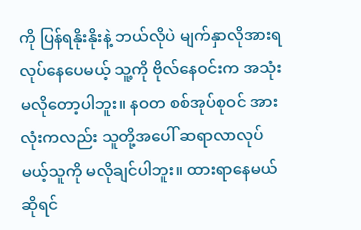ကို ပြန်ရနိုးနိုးနဲ့ ဘယ်လိုပဲ မျက်နှာလိုအားရလုပ်နေပေမယ့် သူ့ကို ဗိုလ်နေဝင်းက အသုံးမလိုတော့ပါဘူး။ နဝတ စစ်အုပ်စုဝင် အားလုံးကလည်း သူတို့အပေါ် ဆရာလာလုပ်မယ့်သူကို မလိုချင်ပါဘူး။ ထားရာနေမယ် ဆိုရင်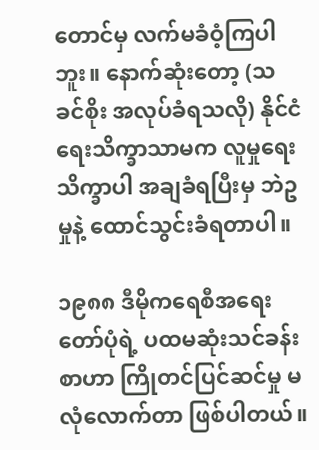တောင်မှ လက်မခံဝံ့ကြပါဘူး။ နောက်ဆုံးတော့ (သခင်စိုး အလုပ်ခံရသလို) နိုင်ငံရေးသိက္ခာသာမက လူမှုရေးသိက္ခာပါ အချခံရပြီးမှ ဘဲဥမှုနဲ့ ထောင်သွင်းခံရတာပါ။

၁၉၈၈ ဒီမိုကရေစီအရေးတော်ပုံရဲ့ ပထမဆုံးသင်ခန်းစာဟာ ကြိုတင်ပြင်ဆင်မှု မလုံလောက်တာ ဖြစ်ပါတယ်။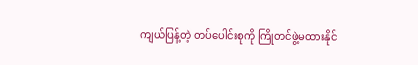ကျယ်ပြန့်တဲ့ တပ်ပေါင်းစုကို ကြိုတင်ဖွဲ့မထားနိုင်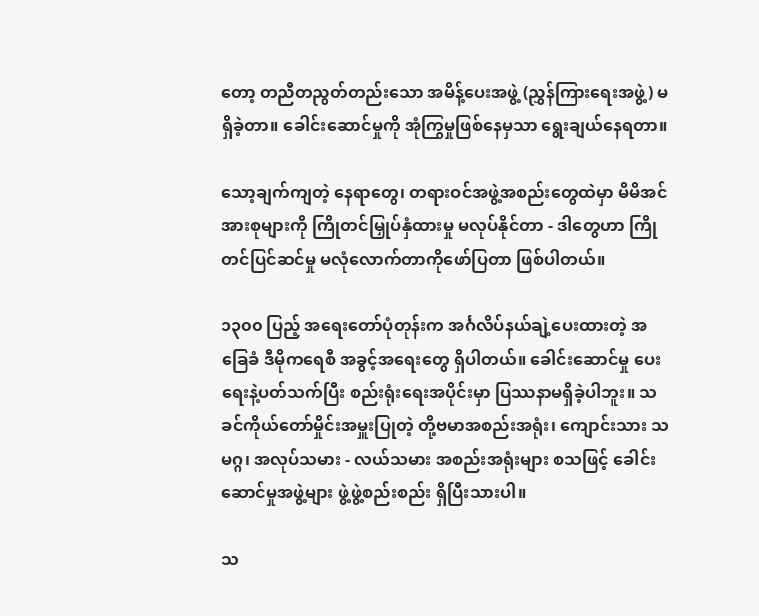တော့ တညီတညွတ်တည်းသော အမိန့်ပေးအဖွဲ့ (ညွှန်ကြားရေးအဖွဲ့) မရှိခဲ့တာ။ ခေါင်းဆောင်မှုကို အုံကြွမှုဖြစ်နေမှသာ ရွေးချယ်နေရတာ။

သော့ချက်ကျတဲ့ နေရာတွေ၊ တရားဝင်အဖွဲ့အစည်းတွေထဲမှာ မိမိအင်အားစုများကို ကြိုတင်မြှုပ်နှံထားမှု မလုပ်နိုင်တာ - ဒါတွေဟာ ကြိုတင်ပြင်ဆင်မှု မလုံလောက်တာကိုဖော်ပြတာ ဖြစ်ပါတယ်။

၁၃၀၀ ပြည့် အရေးတော်ပုံတုန်းက အင်္ဂလိပ်နယ်ချဲ့ပေးထားတဲ့ အခြေခံ ဒီမိုကရေစီ အခွင့်အရေးတွေ ရှိပါတယ်။ ခေါင်းဆောင်မှု ပေးရေးနဲ့ပတ်သက်ပြီး စည်းရုံးရေးအပိုင်းမှာ ပြဿနာမရှိခဲ့ပါဘူး။ သခင်ကိုယ်တော်မှိုင်းအမှူးပြုတဲ့ တို့ဗမာအစည်းအရုံး၊ ကျောင်းသား သမဂ္ဂ၊ အလုပ်သမား - လယ်သမား အစည်းအရုံးများ စသဖြင့် ခေါင်းဆောင်မှုအဖွဲ့များ ဖွဲ့ဖွဲ့စည်းစည်း ရှိပြီးသားပါ။

သ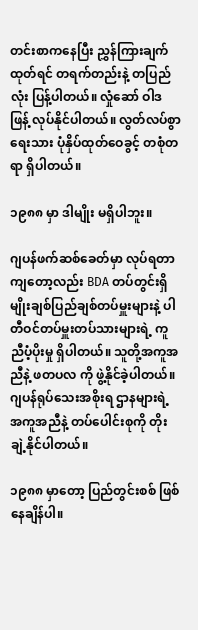တင်းစာကနေပြီး ညွှန်ကြားချက်ထုတ်ရင် တရက်တည်းနဲ့ တပြည်လုံး ပြန့်ပါတယ်။ လှုံဆော် ဝါဒဖြန့် လုပ်နိုင်ပါတယ်။ လွတ်လပ်စွာ ရေးသား ပုံနှိပ်ထုတ်ဝေခွင့် တစုံတရာ ရှိပါတယ်။

၁၉၈၈ မှာ ဒါမျိုး မရှိပါဘူး။

ဂျပန်ဖက်ဆစ်ခေတ်မှာ လုပ်ရတာကျတော့လည်း BDA တပ်တွင်းရှိ မျိုးချစ်ပြည်ချစ်တပ်မှူးများနဲ့ ပါတီဝင်တပ်မှူးတပ်သားများရဲ့ ကူညီပံ့ပိုးမှု ရှိပါတယ်။ သူတို့အကူအညီနဲ့ ဖတပလ ကို ဖွဲ့နိုင်ခဲ့ပါတယ်။ ဂျပန်ရုပ်သေးအစိုးရ ဌာနများရဲ့ အကူအညီနဲ့ တပ်ပေါင်းစုကို တိုးချဲ့နိုင်ပါတယ်။

၁၉၈၈ မှာတော့ ပြည်တွင်းစစ် ဖြစ်နေချိန်ပါ။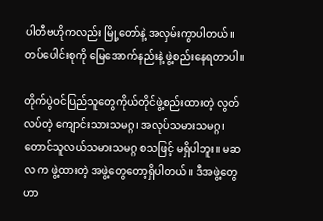ပါတီဗဟိုကလည်း မြို့တော်နဲ့ အလှမ်းကွာပါတယ်။ တပ်ပေါင်းစုကို မြေအောက်နည်းနဲ့ ဖွဲ့စည်းနေရတာပါ။

တိုက်ပွဲဝင်ပြည်သူတွေကိုယ်တိုင်ဖွဲ့စည်းထားတဲ့ လွတ်လပ်တဲ့ ကျောင်းသားသမဂ္ဂ၊ အလုပ်သမားသမဂ္ဂ၊ တောင်သူလယ်သမားသမဂ္ဂ စသဖြင့် မရှိပါဘူး။ မဆလ က ဖွဲ့ထားတဲ့ အဖွဲ့တွေတော့ရှိပါတယ်။ ဒီအဖွဲ့တွေဟာ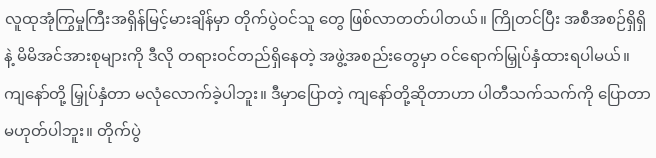လူထုအုံကြွမှုကြီးအရှိန်မြင့်မားချိန်မှာ တိုက်ပွဲဝင်သူ တွေ ဖြစ်လာတတ်ပါတယ်။ ကြိုတင်ပြီး အစီအစဉ်ရှိရှိနဲ့ မိမိအင်အားစုများကို ဒီလို တရားဝင်တည်ရှိနေတဲ့ အဖွဲ့အစည်းတွေမှာ ဝင်ရောက်မြှုပ်နှံထားရပါမယ်။ ကျနော်တို့ မြှုပ်နှံတာ မလုံလောက်ခဲ့ပါဘူး။ ဒီမှာပြောတဲ့ ကျနော်တို့ဆိုတာဟာ ပါတီသက်သက်ကို ပြောတာ မဟုတ်ပါဘူး။ တိုက်ပွဲ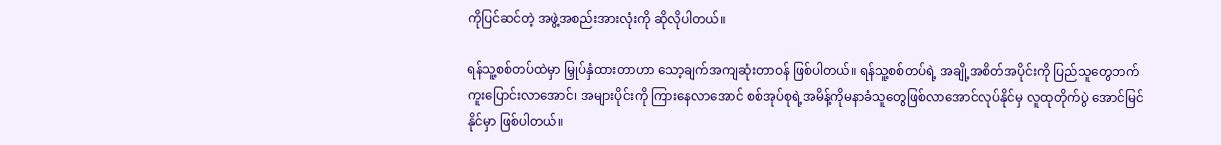ကိုပြင်ဆင်တဲ့ အဖွဲ့အစည်းအားလုံးကို ဆိုလိုပါတယ်။

ရန်သူ့စစ်တပ်ထဲမှာ မြှုပ်နှံထားတာဟာ သော့ချက်အကျဆုံးတာဝန် ဖြစ်ပါတယ်။ ရန်သူ့စစ်တပ်ရဲ့ အချို့အစိတ်အပိုင်းကို ပြည်သူတွေဘက် ကူးပြောင်းလာအောင်၊ အများပိုင်းကို ကြားနေလာအောင် စစ်အုပ်စုရဲ့အမိန့်ကိုမနာခံသူတွေဖြစ်လာအောင်လုပ်နိုင်မှ လူထုတိုက်ပွဲ အောင်မြင်နိုင်မှာ ဖြစ်ပါတယ်။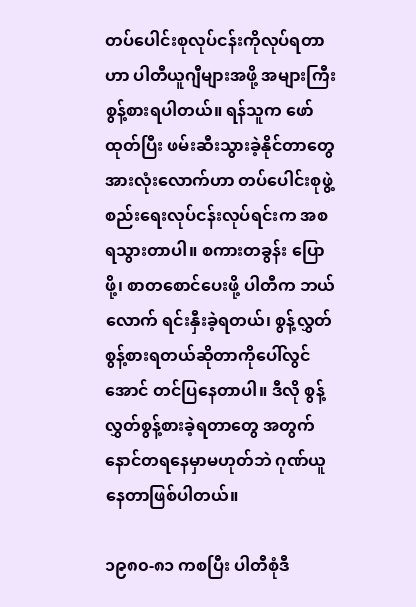တပ်ပေါင်းစုလုပ်ငန်းကိုလုပ်ရတာဟာ ပါတီယူဂျီများအဖို့ အများကြီးစွန့်စားရပါတယ်။ ရန်သူက ဖော်ထုတ်ပြီး ဖမ်းဆီးသွားခဲ့နိုင်တာတွေ အားလုံးလောက်ဟာ တပ်ပေါင်းစုဖွဲ့စည်းရေးလုပ်ငန်းလုပ်ရင်းက အစ ရသွားတာပါ။ စကားတခွန်း ပြောဖို့၊ စာတစောင်ပေးဖို့ ပါတီက ဘယ်လောက် ရင်းနှီးခဲ့ရတယ်၊ စွန့်လွှတ်စွန့်စားရတယ်ဆိုတာကိုပေါ်လွင်အောင် တင်ပြနေတာပါ။ ဒီလို စွန့်လွှတ်စွန့်စားခဲ့ရတာတွေ အတွက် နောင်တရနေမှာမဟုတ်ဘဲ ဂုဏ်ယူနေတာဖြစ်ပါတယ်။

၁၉၈၀-၈၁ ကစပြီး ပါတီစုံဒီ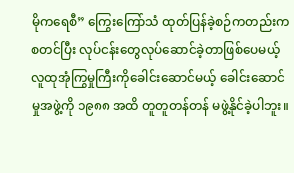မိုကရေစီ” ကြွေးကြော်သံ ထုတ်ပြန်ခဲ့စဉ်ကတည်းက စတင်ပြီး လုပ်ငန်းတွေလုပ်ဆောင်ခဲ့တာဖြစ်ပေမယ့် လူထုအုံကြွမှုကြီးကိုခေါင်းဆောင်မယ့် ခေါင်းဆောင်မှုအဖွဲ့ကို ၁၉၈၈ အထိ တူတူတန်တန် မဖွဲ့နိုင်ခဲ့ပါဘူး။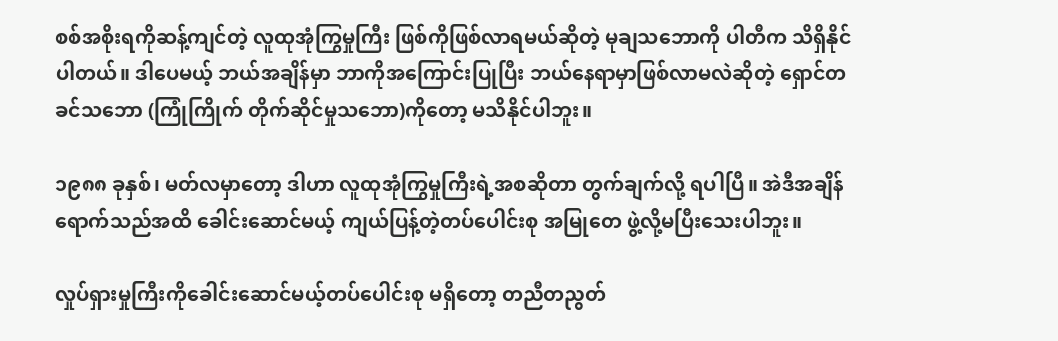စစ်အစိုးရကိုဆန့်ကျင်တဲ့ လူထုအုံကြွမှုကြီး ဖြစ်ကိုဖြစ်လာရမယ်ဆိုတဲ့ မုချသဘောကို ပါတီက သိရှိနိုင်ပါတယ်။ ဒါပေမယ့် ဘယ်အချိန်မှာ ဘာကိုအကြောင်းပြုပြီး ဘယ်နေရာမှာဖြစ်လာမလဲဆိုတဲ့ ရှောင်တခင်သဘော (ကြုံကြိုက် တိုက်ဆိုင်မှုသဘော)ကိုတော့ မသိနိုင်ပါဘူး။

၁၉၈၈ ခုနှစ်၊ မတ်လမှာတော့ ဒါဟာ လူထုအုံကြွမှုကြီးရဲ့အစဆိုတာ တွက်ချက်လို့ ရပါပြီ။ အဲဒီအချိန် ရောက်သည်အထိ ခေါင်းဆောင်မယ့် ကျယ်ပြန့်တဲ့တပ်ပေါင်းစု အမြုတေ ဖွဲ့လို့မပြီးသေးပါဘူး။

လှုပ်ရှားမှုကြီးကိုခေါင်းဆောင်မယ့်တပ်ပေါင်းစု မရှိတော့ တညီတညွတ်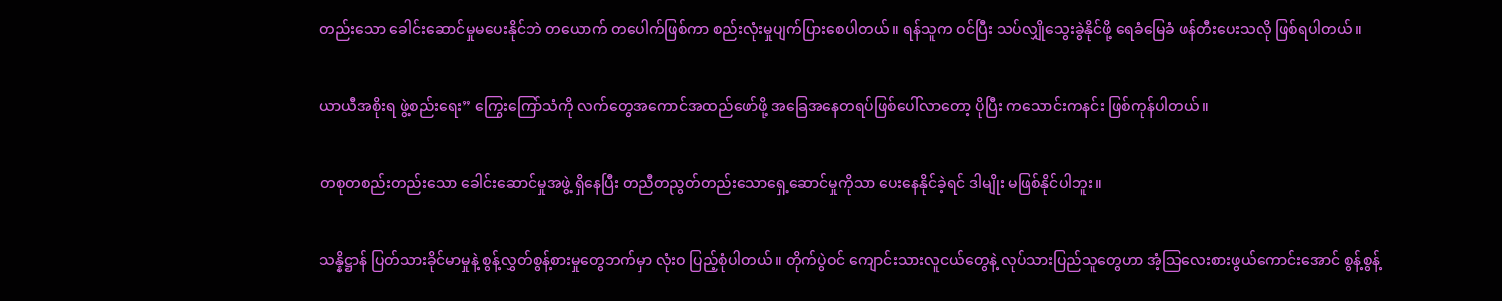တည်းသော ခေါင်းဆောင်မှုမပေးနိုင်ဘဲ တယောက် တပေါက်ဖြစ်ကာ စည်းလုံးမှုပျက်ပြားစေပါတယ်။ ရန်သူက ဝင်ပြီး သပ်လျှိုသွေးခွဲနိုင်ဖို့ ရေခံမြေခံ ဖန်တီးပေးသလို ဖြစ်ရပါတယ်။

ယာယီအစိုးရ ဖွဲ့စည်းရေး” ကြွေးကြော်သံကို လက်တွေအကောင်အထည်ဖော်ဖို့ အခြေအနေတရပ်ဖြစ်ပေါ်လာတော့ ပိုပြီး ကသောင်းကနင်း ဖြစ်ကုန်ပါတယ်။

တစုတစည်းတည်းသော ခေါင်းဆောင်မှုအဖွဲ့ ရှိနေပြီး တညီတညွတ်တည်းသောရှေ့ဆောင်မှုကိုသာ ပေးနေနိုင်ခဲ့ရင် ဒါမျိုး မဖြစ်နိုင်ပါဘူး။

သန္နိဋ္ဌာန် ပြတ်သားခိုင်မာမှုနဲ့ စွန့်လွှတ်စွန့်စားမှုတွေဘက်မှာ လုံးဝ ပြည့်စုံပါတယ်။ တိုက်ပွဲဝင် ကျောင်းသားလူငယ်တွေနဲ့ လုပ်သားပြည်သူတွေဟာ အံ့သြလေးစားဖွယ်ကောင်းအောင် စွန့်စွန့်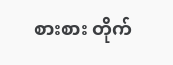စားစား တိုက်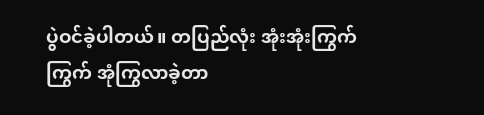ပွဲဝင်ခဲ့ပါတယ်။ တပြည်လုံး အုံးအုံးကြွက်ကြွက် အုံကြွလာခဲ့တာ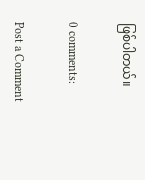ဖြစ်ပါတယ်။

0 comments:

Post a Comment